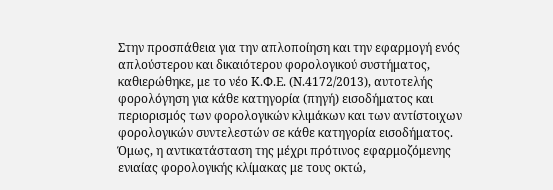Στην προσπάθεια για την απλοποίηση και την εφαρμογή ενός απλούστερου και δικαιότερου φορολογικού συστήματος, καθιερώθηκε, με το νέο Κ.Φ.Ε. (Ν.4172/2013), αυτοτελής φορολόγηση για κάθε κατηγορία (πηγή) εισοδήματος και περιορισμός των φορολογικών κλιμάκων και των αντίστοιχων φορολογικών συντελεστών σε κάθε κατηγορία εισοδήματος. Όμως, η αντικατάσταση της μέχρι πρότινος εφαρμοζόμενης ενιαίας φορολογικής κλίμακας με τους οκτώ,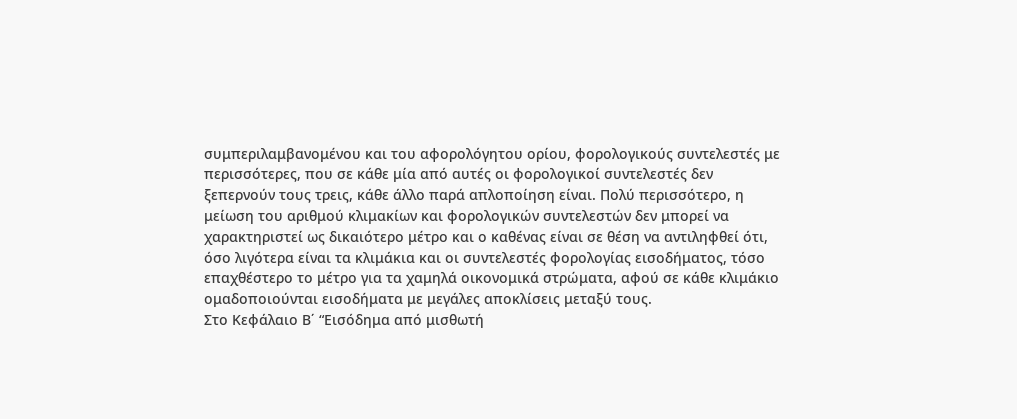συμπεριλαμβανομένου και του αφορολόγητου ορίου, φορολογικούς συντελεστές με περισσότερες, που σε κάθε μία από αυτές οι φορολογικοί συντελεστές δεν ξεπερνούν τους τρεις, κάθε άλλο παρά απλοποίηση είναι. Πολύ περισσότερο, η μείωση του αριθμού κλιμακίων και φορολογικών συντελεστών δεν μπορεί να χαρακτηριστεί ως δικαιότερο μέτρο και ο καθένας είναι σε θέση να αντιληφθεί ότι, όσο λιγότερα είναι τα κλιμάκια και οι συντελεστές φορολογίας εισοδήματος, τόσο επαχθέστερο το μέτρο για τα χαμηλά οικονομικά στρώματα, αφού σε κάθε κλιμάκιο ομαδοποιούνται εισοδήματα με μεγάλες αποκλίσεις μεταξύ τους.
Στο Κεφάλαιο Β΄ “Εισόδημα από μισθωτή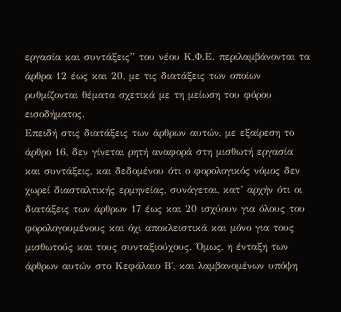εργασία και συντάξεις” του νέου Κ.Φ.Ε. περιλαμβάνονται τα άρθρα 12 έως και 20, με τις διατάξεις των οποίων ρυθμίζονται θέματα σχετικά με τη μείωση του φόρου εισοδήματος.
Επειδή στις διατάξεις των άρθρων αυτών, με εξαίρεση το άρθρο 16, δεν γίνεται ρητή αναφορά στη μισθωτή εργασία και συντάξεις, και δεδομένου ότι ο φορολογικός νόμος δεν χωρεί διασταλτικής ερμηνείας, συνάγεται, κατ’ αρχήν ότι οι διατάξεις των άρθρων 17 έως και 20 ισχύουν για όλους του φορολογουμένους και όχι αποκλειστικά και μόνο για τους μισθωτούς και τους συνταξιούχους. Όμως, η ένταξη των άρθρων αυτών στο Κεφάλαιο Β΄, και λαμβανομένων υπόψη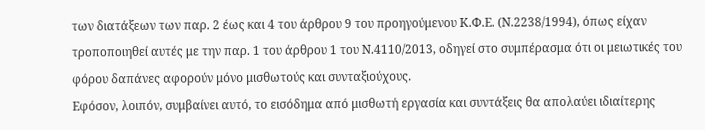των διατάξεων των παρ. 2 έως και 4 του άρθρου 9 του προηγούμενου Κ.Φ.Ε. (Ν.2238/1994), όπως είχαν τροποποιηθεί αυτές με την παρ. 1 του άρθρου 1 του Ν.4110/2013, οδηγεί στο συμπέρασμα ότι οι μειωτικές του φόρου δαπάνες αφορούν μόνο μισθωτούς και συνταξιούχους.
Εφόσον, λοιπόν, συμβαίνει αυτό, το εισόδημα από μισθωτή εργασία και συντάξεις θα απολαύει ιδιαίτερης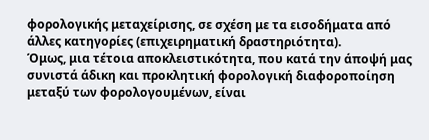φορολογικής μεταχείρισης, σε σχέση με τα εισοδήματα από άλλες κατηγορίες (επιχειρηματική δραστηριότητα).
Όμως, μια τέτοια αποκλειστικότητα, που κατά την άποψή μας συνιστά άδικη και προκλητική φορολογική διαφοροποίηση μεταξύ των φορολογουμένων, είναι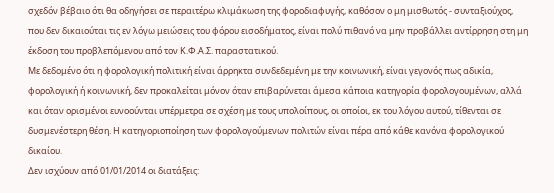σχεδόν βέβαιο ότι θα οδηγήσει σε περαιτέρω κλιμάκωση της φοροδιαφυγής, καθόσον ο μη μισθωτός - συνταξιούχος, που δεν δικαιούται τις εν λόγω μειώσεις του φόρου εισοδήματος, είναι πολύ πιθανό να μην προβάλλει αντίρρηση στη μη έκδοση του προβλεπόμενου από τον Κ.Φ.Α.Σ. παραστατικού.
Με δεδομένο ότι η φορολογική πολιτική είναι άρρηκτα συνδεδεμένη με την κοινωνική, είναι γεγονός πως αδικία, φορολογική ή κοινωνική, δεν προκαλείται μόνον όταν επιβαρύνεται άμεσα κάποια κατηγορία φορολογουμένων, αλλά και όταν ορισμένοι ευνοούνται υπέρμετρα σε σχέση με τους υπολοίπους, οι οποίοι, εκ του λόγου αυτού, τίθενται σε δυσμενέστερη θέση. Η κατηγοριοποίηση των φορολογούμενων πολιτών είναι πέρα από κάθε κανόνα φορολογικού δικαίου.
Δεν ισχύουν από 01/01/2014 οι διατάξεις: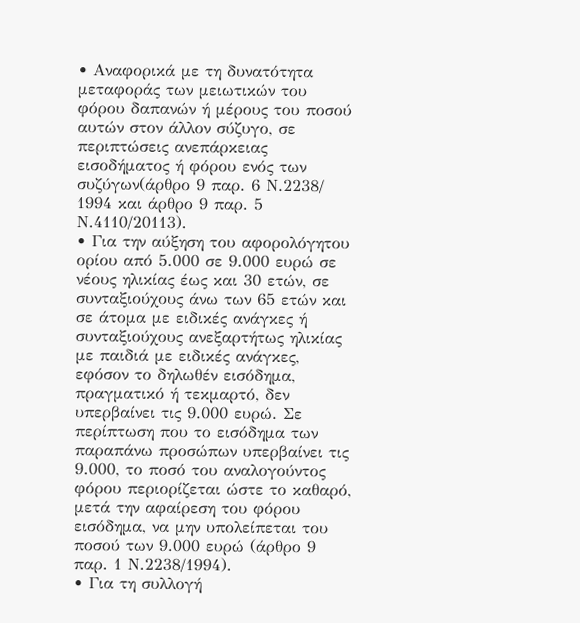• Αναφορικά με τη δυνατότητα μεταφοράς των μειωτικών του φόρου δαπανών ή μέρους του ποσού αυτών στον άλλον σύζυγο, σε περιπτώσεις ανεπάρκειας εισοδήματος ή φόρου ενός των συζύγων(άρθρο 9 παρ. 6 Ν.2238/ 1994 και άρθρο 9 παρ. 5 Ν.4110/20113).
• Για την αύξηση του αφορολόγητου ορίου από 5.000 σε 9.000 ευρώ σε νέους ηλικίας έως και 30 ετών, σε συνταξιούχους άνω των 65 ετών και σε άτομα με ειδικές ανάγκες ή συνταξιούχους ανεξαρτήτως ηλικίας με παιδιά με ειδικές ανάγκες, εφόσον το δηλωθέν εισόδημα, πραγματικό ή τεκμαρτό, δεν υπερβαίνει τις 9.000 ευρώ. Σε περίπτωση που το εισόδημα των παραπάνω προσώπων υπερβαίνει τις 9.000, το ποσό του αναλογούντος φόρου περιορίζεται ώστε το καθαρό, μετά την αφαίρεση του φόρου εισόδημα, να μην υπολείπεται του ποσού των 9.000 ευρώ (άρθρο 9 παρ. 1 Ν.2238/1994).
• Για τη συλλογή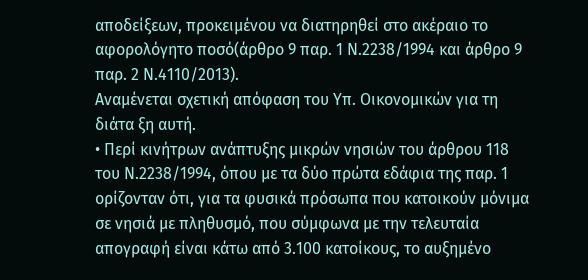αποδείξεων, προκειμένου να διατηρηθεί στο ακέραιο το αφορολόγητο ποσό(άρθρο 9 παρ. 1 Ν.2238/1994 και άρθρο 9 παρ. 2 Ν.4110/2013).
Αναμένεται σχετική απόφαση του Υπ. Οικονομικών για τη διάτα ξη αυτή.
• Περί κινήτρων ανάπτυξης μικρών νησιών του άρθρου 118 του Ν.2238/1994, όπου με τα δύο πρώτα εδάφια της παρ. 1 ορίζονταν ότι, για τα φυσικά πρόσωπα που κατοικούν μόνιμα σε νησιά με πληθυσμό, που σύμφωνα με την τελευταία απογραφή είναι κάτω από 3.100 κατοίκους, το αυξημένο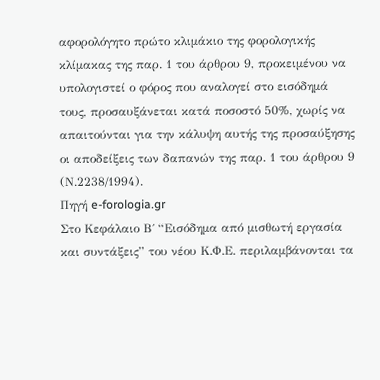αφορολόγητο πρώτο κλιμάκιο της φορολογικής κλίμακας της παρ. 1 του άρθρου 9, προκειμένου να υπολογιστεί ο φόρος που αναλογεί στο εισόδημά τους, προσαυξάνεται κατά ποσοστό 50%, χωρίς να απαιτούνται για την κάλυψη αυτής της προσαύξησης οι αποδείξεις των δαπανών της παρ. 1 του άρθρου 9 (Ν.2238/1994).
Πηγή e-forologia.gr
Στο Κεφάλαιο Β΄ “Εισόδημα από μισθωτή εργασία και συντάξεις” του νέου Κ.Φ.Ε. περιλαμβάνονται τα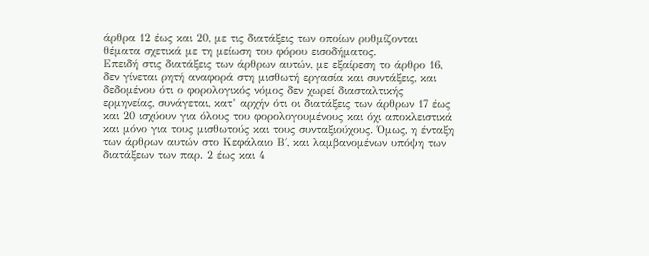άρθρα 12 έως και 20, με τις διατάξεις των οποίων ρυθμίζονται θέματα σχετικά με τη μείωση του φόρου εισοδήματος.
Επειδή στις διατάξεις των άρθρων αυτών, με εξαίρεση το άρθρο 16, δεν γίνεται ρητή αναφορά στη μισθωτή εργασία και συντάξεις, και δεδομένου ότι ο φορολογικός νόμος δεν χωρεί διασταλτικής ερμηνείας, συνάγεται, κατ’ αρχήν ότι οι διατάξεις των άρθρων 17 έως και 20 ισχύουν για όλους του φορολογουμένους και όχι αποκλειστικά και μόνο για τους μισθωτούς και τους συνταξιούχους. Όμως, η ένταξη των άρθρων αυτών στο Κεφάλαιο Β΄, και λαμβανομένων υπόψη των διατάξεων των παρ. 2 έως και 4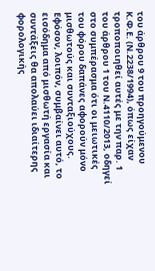του άρθρου 9 του προηγούμενου Κ.Φ.Ε. (Ν.2238/1994), όπως είχαν τροποποιηθεί αυτές με την παρ. 1 του άρθρου 1 του Ν.4110/2013, οδηγεί στο συμπέρασμα ότι οι μειωτικές του φόρου δαπάνες αφορούν μόνο μισθωτούς και συνταξιούχους.
Εφόσον, λοιπόν, συμβαίνει αυτό, το εισόδημα από μισθωτή εργασία και συντάξεις θα απολαύει ιδιαίτερης φορολογικής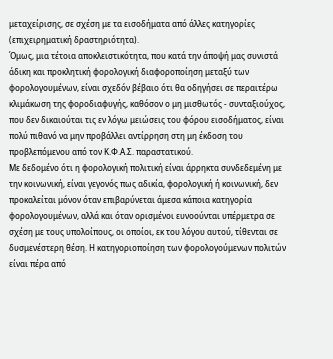μεταχείρισης, σε σχέση με τα εισοδήματα από άλλες κατηγορίες (επιχειρηματική δραστηριότητα).
Όμως, μια τέτοια αποκλειστικότητα, που κατά την άποψή μας συνιστά άδικη και προκλητική φορολογική διαφοροποίηση μεταξύ των φορολογουμένων, είναι σχεδόν βέβαιο ότι θα οδηγήσει σε περαιτέρω κλιμάκωση της φοροδιαφυγής, καθόσον ο μη μισθωτός - συνταξιούχος, που δεν δικαιούται τις εν λόγω μειώσεις του φόρου εισοδήματος, είναι πολύ πιθανό να μην προβάλλει αντίρρηση στη μη έκδοση του προβλεπόμενου από τον Κ.Φ.Α.Σ. παραστατικού.
Με δεδομένο ότι η φορολογική πολιτική είναι άρρηκτα συνδεδεμένη με την κοινωνική, είναι γεγονός πως αδικία, φορολογική ή κοινωνική, δεν προκαλείται μόνον όταν επιβαρύνεται άμεσα κάποια κατηγορία φορολογουμένων, αλλά και όταν ορισμένοι ευνοούνται υπέρμετρα σε σχέση με τους υπολοίπους, οι οποίοι, εκ του λόγου αυτού, τίθενται σε δυσμενέστερη θέση. Η κατηγοριοποίηση των φορολογούμενων πολιτών είναι πέρα από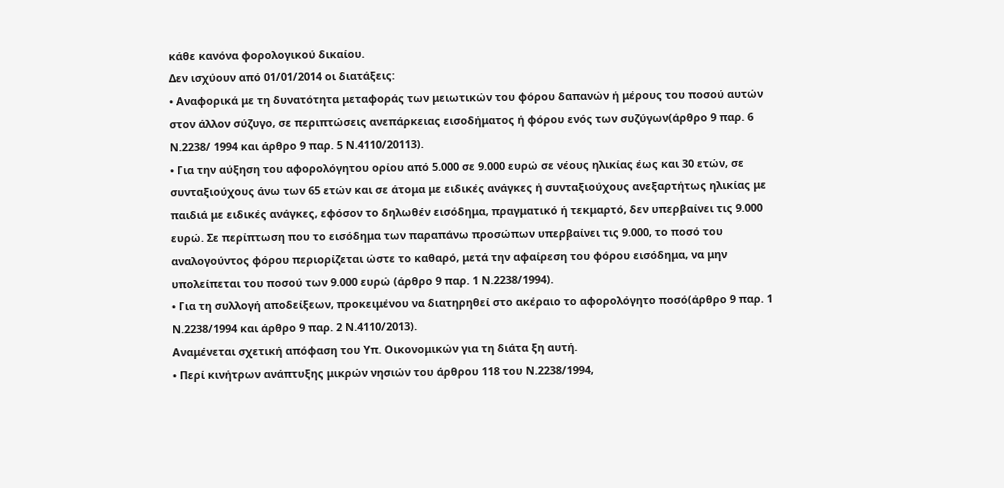κάθε κανόνα φορολογικού δικαίου.
Δεν ισχύουν από 01/01/2014 οι διατάξεις:
• Αναφορικά με τη δυνατότητα μεταφοράς των μειωτικών του φόρου δαπανών ή μέρους του ποσού αυτών στον άλλον σύζυγο, σε περιπτώσεις ανεπάρκειας εισοδήματος ή φόρου ενός των συζύγων(άρθρο 9 παρ. 6 Ν.2238/ 1994 και άρθρο 9 παρ. 5 Ν.4110/20113).
• Για την αύξηση του αφορολόγητου ορίου από 5.000 σε 9.000 ευρώ σε νέους ηλικίας έως και 30 ετών, σε συνταξιούχους άνω των 65 ετών και σε άτομα με ειδικές ανάγκες ή συνταξιούχους ανεξαρτήτως ηλικίας με παιδιά με ειδικές ανάγκες, εφόσον το δηλωθέν εισόδημα, πραγματικό ή τεκμαρτό, δεν υπερβαίνει τις 9.000 ευρώ. Σε περίπτωση που το εισόδημα των παραπάνω προσώπων υπερβαίνει τις 9.000, το ποσό του αναλογούντος φόρου περιορίζεται ώστε το καθαρό, μετά την αφαίρεση του φόρου εισόδημα, να μην υπολείπεται του ποσού των 9.000 ευρώ (άρθρο 9 παρ. 1 Ν.2238/1994).
• Για τη συλλογή αποδείξεων, προκειμένου να διατηρηθεί στο ακέραιο το αφορολόγητο ποσό(άρθρο 9 παρ. 1 Ν.2238/1994 και άρθρο 9 παρ. 2 Ν.4110/2013).
Αναμένεται σχετική απόφαση του Υπ. Οικονομικών για τη διάτα ξη αυτή.
• Περί κινήτρων ανάπτυξης μικρών νησιών του άρθρου 118 του Ν.2238/1994,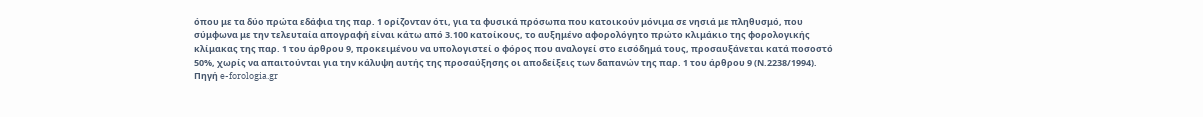όπου με τα δύο πρώτα εδάφια της παρ. 1 ορίζονταν ότι, για τα φυσικά πρόσωπα που κατοικούν μόνιμα σε νησιά με πληθυσμό, που σύμφωνα με την τελευταία απογραφή είναι κάτω από 3.100 κατοίκους, το αυξημένο αφορολόγητο πρώτο κλιμάκιο της φορολογικής κλίμακας της παρ. 1 του άρθρου 9, προκειμένου να υπολογιστεί ο φόρος που αναλογεί στο εισόδημά τους, προσαυξάνεται κατά ποσοστό 50%, χωρίς να απαιτούνται για την κάλυψη αυτής της προσαύξησης οι αποδείξεις των δαπανών της παρ. 1 του άρθρου 9 (Ν.2238/1994).
Πηγή e-forologia.gr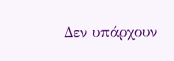Δεν υπάρχουν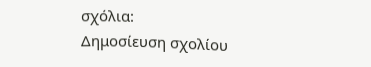σχόλια:
Δημοσίευση σχολίου